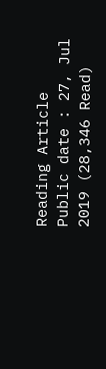Reading Article
Public date : 27, Jul 2019 (28,346 Read)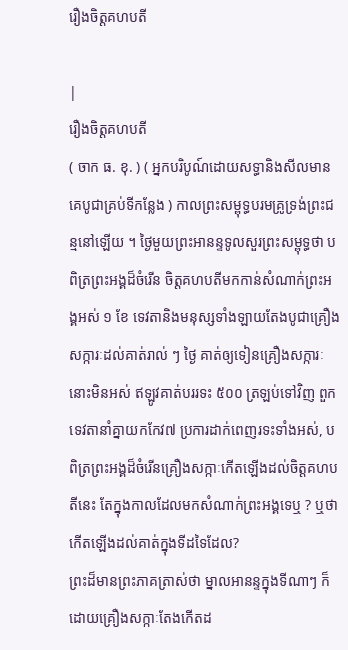រឿងចិត្តគហបតី

|
រឿងចិត្តគហបតី
( ចាក ធ. ខុ. ) ( អ្នកបរិបូណ៍ដោយសទ្ធានិងសីលមានគេបូជាគ្រប់ទីកន្លែង ) កាលព្រះសម្ពុទ្ធបរមគ្រូទ្រង់ព្រះជន្មនៅឡើយ ។ ថ្ងៃមួយព្រះអានន្ទទូលសួរព្រះសម្ពុទ្ធថា បពិត្រព្រះអង្គដ៏ចំរើន ចិត្តគហបតីមកកាន់សំណាក់ព្រះអង្គអស់ ១ ខែ ទេវតានិងមនុស្សទាំងឡាយតែងបូជាគ្រឿងសក្ការៈដល់គាត់រាល់ ៗ ថ្ងៃ គាត់ឲ្យទៀនគ្រឿងសក្ការៈនោះមិនអស់ ឥឡូវគាត់បររទះ ៥០០ ត្រឡប់ទៅវិញ ពួកទេវតានាំគ្នាយកកែវ៧ ប្រការដាក់ពេញរទះទាំងអស់, បពិត្រព្រះអង្គដ៏ចំរើនគ្រឿងសក្កាៈកើតឡើងដល់ចិត្តគហបតីនេះ តែក្នុងកាលដែលមកសំណាក់ព្រះអង្គទេឬ ? ឬថាកើតឡើងដល់គាត់ក្នុងទីដទៃដែល?
ព្រះដ៏មានព្រះភាគត្រាស់ថា ម្នាលអានន្ទក្នុងទីណាៗ ក៏ដោយគ្រឿងសក្កាៈតែងកើតដ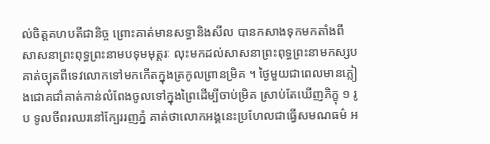ល់ចិត្តគហបតីជានិច្ច ព្រោះគាត់មានសទ្ធានិងសីល បានកសាងទុកមកតាំងពីសាសនាព្រះពុទ្ធព្រះនាមបទុមមុត្តរៈ លុះមកដល់សាសនាព្រះពុទ្ធព្រះនាមកស្សប គាត់ច្យុតពីទេវលោកទៅមកកើតក្នុងត្រកូលព្រានម្រិគ ។ ថ្ងៃមួយជាពេលមានភ្លៀងជោគជាំគាត់កាន់លំពែងចូលទៅក្នុងព្រៃដើម្បីចាប់ម្រិគ ស្រាប់តែឃើញភិក្ខុ ១ រូប ទូលចីពរឈរនៅក្បែររញភ្នំ គាត់ថាលោកអង្គនេះប្រហែលជាធ្វើសមណធម៌ អ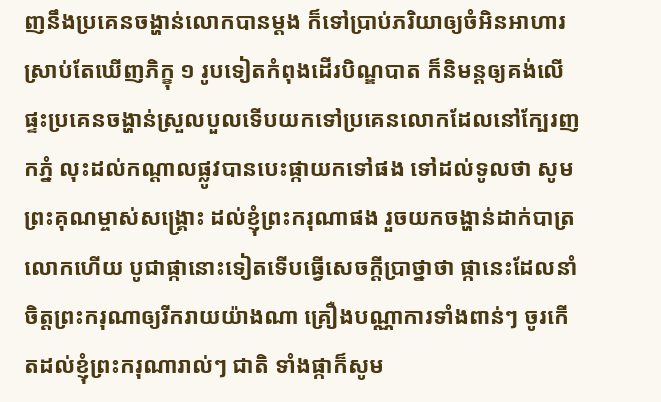ញនឹងប្រគេនចង្ហាន់លោកបានម្តង ក៏ទៅប្រាប់ភរិយាឲ្យចំអិនអាហារ ស្រាប់តែឃើញភិក្ខុ ១ រូបទៀតកំពុងដើរបិណ្ឌបាត ក៏និមន្តឲ្យគង់លើផ្ទះប្រគេនចង្ហាន់ស្រួលបួលទើបយកទៅប្រគេនលោកដែលនៅក្បែរញកភ្នំ លុះដល់កណ្តាលផ្លូវបានបេះផ្កាយកទៅផង ទៅដល់ទូលថា សូមព្រះគុណម្ចាស់សង្រ្គោះ ដល់ខ្ញុំព្រះករុណាផង រួចយកចង្ហាន់ដាក់បាត្រលោកហើយ បូជាផ្កានោះទៀតទើបធ្វើសេចក្តីប្រាថ្នាថា ផ្កានេះដែលនាំចិត្តព្រះករុណាឲ្យរីករាយយ៉ាងណា គ្រឿងបណ្ណាការទាំងពាន់ៗ ចូរកើតដល់ខ្ញុំព្រះករុណារាល់ៗ ជាតិ ទាំងផ្កាក៏សូម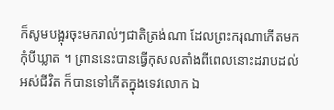ក៏សូមបង្អុរចុះមករាល់ៗជាតិត្រង់ណា ដែលព្រះករុណាកើតមក កុំបីឃ្លាត ។ ព្រាននេះបានធ្វើកុសលតាំងពីពេលនោះដរាបដល់អស់ជីវិត ក៏បានទៅកើតក្នុងទេវលោក ឯ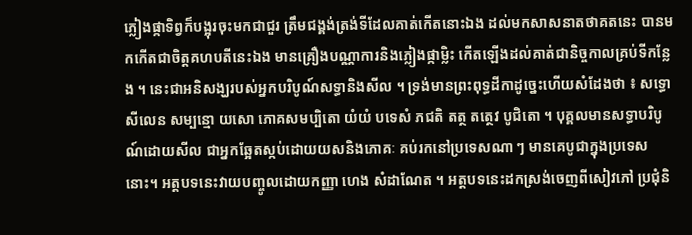ភ្លៀងផ្កាទិព្វក៏បង្អុរចុះមកជាជួរ ត្រឹមជង្គង់ត្រង់ទីដែលគាត់កើតនោះឯង ដល់មកសាសនាតថាគតនេះ បានមកកើតជាចិត្តគហបតីនេះឯង មានគ្រឿងបណ្ណាការនិងភ្លៀងផ្កាម្លិះ កើតឡើងដល់គាត់ជានិច្ចកាលគ្រប់ទីកន្លែង ។ នេះជាអនិសង្ឃរបស់អ្នកបរិបូណ៍សទ្ធានិងសីល ។ ទ្រង់មានព្រះពុទ្ធដីកាដូច្នេះហើយសំដែងថា ៖ សទ្ធោ សីលេន សម្បន្មោ យសោ ភោគសមប្បិតោ យំយំ បទេសំ ភជតិ តត្ថ តត្ថេវ បូជិតោ ។ បុគ្គលមានសទ្ធាបរិបូណ៍ដោយសីល ជាអ្នកឆ្អែតស្កប់ដោយយសនិងភោគៈ គប់រកនៅប្រទេសណា ៗ មានគេបូជាក្នុងប្រទេសនោះ។ អត្តបទនេះវាយបញ្ចូលដោយកញ្ញា ហេង សំដាណែត ។ អត្តបទនេះដកស្រង់ចេញពីសៀវភៅ ប្រជុំនិ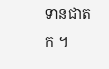ទានជាតក ។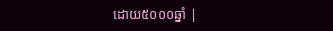ដោយ៥០០០ឆ្នាំ |